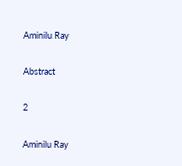Aminilu Ray

Abstract

2

Aminilu Ray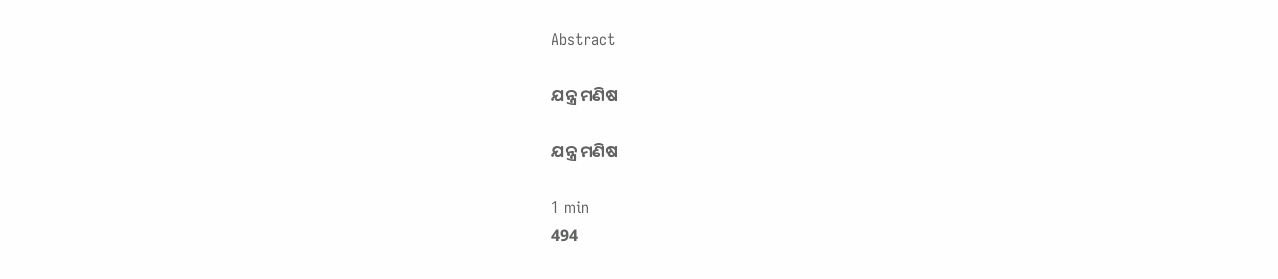Abstract

ଯନ୍ତ୍ର ମଣିଷ

ଯନ୍ତ୍ର ମଣିଷ

1 min
494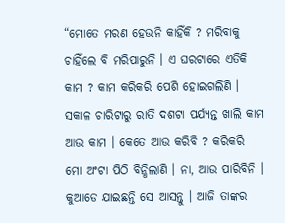“ମୋତେ ମରଣ ହେଉନି କାହିଁକି ? ମରିବାକୁ ଚାହିଁଲେ ବି ମରିପାରୁନି । ଏ ଘରଟାରେ ଏତିକି କାମ ? କାମ କରିକରି ପେଶି ହୋଇଗଲିଣି । ସକାଳ ଚାରିଟାରୁ ରାତି ଦଶଟା ପର୍ଯ୍ୟନ୍ତ ଖାଲି କାମ ଆଉ କାମ । କେତେ ଆଉ କରିବି ? କରିକରି ମୋ ଅଂଟା ପିଠି ବିନ୍ଧିଲାଣି । ନା, ଆଉ ପାରିବିନି । କୁଆଡେ ଯାଇଛନ୍ତି ସେ ଆସନ୍ତୁ । ଆଜି ତାଙ୍କର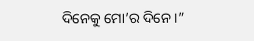ଦିନେକୁ ମୋ’ର ଦିନେ ।”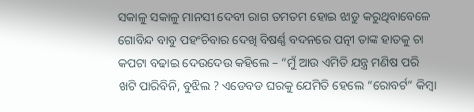ସକାଳୁ ସକାଳୁ ମାନସୀ ଦେବୀ ରାଗ ତମତମ ହୋଇ ଝାଡୁ କରୁଥିବାବେଳେ ଗୋବିନ୍ଦ ବାବୁ ପହଂଚିବାର ଦେଖି ବିଷର୍ଣ୍ଣ ବଦନରେ ପତ୍ନୀ ତାଙ୍କ ହାତକୁ ଚା କପଟା ବଢାଇ ଦେଉଦେଉ କହିଲେ – “ମୁଁ ଆଉ ଏମିତି ଯନ୍ତ୍ର ମଣିଷ ପରି ଖଟି ପାରିବିନି, ବୁଝିଲ ? ଏଡେବଡ ଘରକୁ ଯେମିତି ହେଲେ “ରୋବର୍ଟ” କିମ୍ବା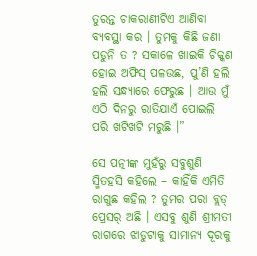ତୁରନ୍ତ ଚାକରାଣୀଟିଏ ଆଣିବା ବ୍ୟବସ୍ଥା କର । ତୁମକୁ କିଛି ଜଣା ପଡୁନି ତ ? ସକାଳେ ଖାଇକି ଚିକ୍କଣ ହୋଇ ଅଫିସ୍ ପଳଉଛ, ପୁ’ଣି ହଲି ହଲି ସନ୍ଧ୍ୟାରେ ଫେରୁଛ । ଆଉ ମୁଁ ଏଠି ଦିନରୁ ରାତିଯାଏଁ ପୋଇଲି ପରି ଖଟିଖଟି ମରୁଛି ।”

ସେ ପତ୍ନୀଙ୍କ ମୁହଁରୁ ସବୁଶୁଣି ସ୍ମିତହସି କହିଲେ – କାହିଁକି ଏମିତି ରାଗୁଛ କହିଲ ? ତୁମର ପରା ବ୍ଲଡ୍ ପ୍ରେସର୍ ଅଛି । ଏସବୁ ଶୁଣି ଶ୍ରୀମତୀ ରାଗରେ ଝାଡୁଟାକୁ ସାମାନ୍ୟ ଦୂରକୁ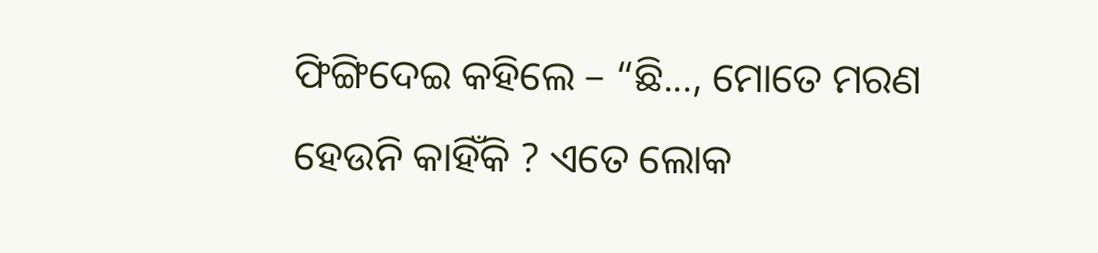ଫିଙ୍ଗିଦେଇ କହିଲେ – “ଛି..., ମୋତେ ମରଣ ହେଉନି କାହିଁକି ? ଏତେ ଲୋକ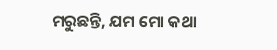ମରୁଛନ୍ତି, ଯମ ମୋ କଥା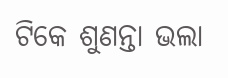ଟିକେ ଶୁଣନ୍ତା ଭଲା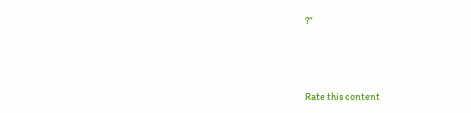?”



Rate this content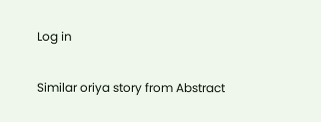Log in

Similar oriya story from Abstract